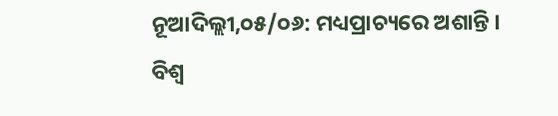ନୂଆଦିଲ୍ଲୀ,୦୫/୦୬: ମଧ୍ୟପ୍ରାଚ୍ୟରେ ଅଶାନ୍ତି । ବିଶ୍ୱ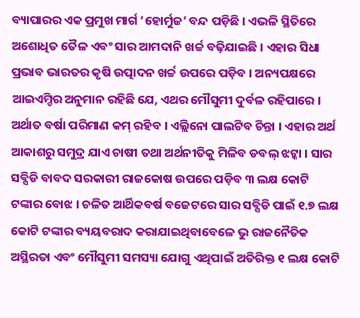ବ୍ୟାପାରର ଏକ ପ୍ରମୁଖ ମାର୍ଗ ‘ହୋର୍ମୁଜ’ ବନ୍ଦ ପଡ଼ିଛି । ଏଭଳି ସ୍ଥିତିରେ ଅଶୋଧିତ ତୈଳ ଏବଂ ସାର ଆମଦାନି ଖର୍ଚ୍ଚ ବଢ଼ିଯାଇଛି । ଏହାର ସିଧା ପ୍ରଭାବ ଭାରତର କୃଷି ଉତ୍ପାଦନ ଖର୍ଚ୍ଚ ଉପରେ ପଡ଼ିବ । ଅନ୍ୟପକ୍ଷରେ ଆଇଏମ୍ଡିର ଅନୁମାନ ରହିଛି ଯେ, ଏଥର ମୌସୁମୀ ଦୁର୍ବଳ ରହିପାରେ । ଅର୍ଥାତ ବର୍ଷା ପରିମାଣ କମ୍ ରହିବ । ଏଲ୍ଲିନୋ ପାଲଟିବ ଚିନ୍ତା । ଏହାର ଅର୍ଥ ଆକାଶରୁ ସମୁଦ୍ର ଯାଏ ଚାଷୀ ତଥା ଅର୍ଥନୀତିକୁ ମିଳିବ ଡବଲ୍ ଝଟ୍କା । ସାର ସବ୍ସିଡି ବାବଦ ସରକାରୀ ରାଜକୋଷ ଉପରେ ପଡ଼ିବ ୩ ଲକ୍ଷ କୋଟି ଟଙ୍କାର ବୋଝ । ଚଳିତ ଆର୍ଥିକବର୍ଷ ବଜେଟରେ ସାର ସବ୍ସିଡି ପାଇଁ ୧.୭ ଲକ୍ଷ କୋଟି ଟଙ୍କାର ବ୍ୟୟବରାଦ କରାଯାଇଥିବାବେଳେ ଭୁ ରାଜନୈତିକ ଅସ୍ଥିରତା ଏବଂ ମୌସୁମୀ ସମସ୍ୟା ଯୋଗୁ ଏଥିପାଇଁ ଅତିରିକ୍ତ ୧ ଲକ୍ଷ କୋଟି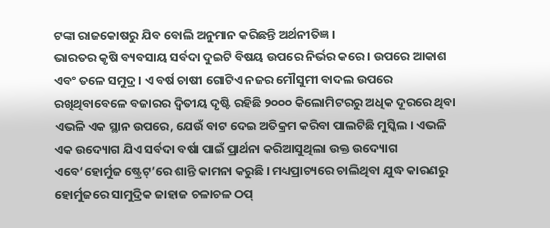ଟଙ୍କା ରାଜକୋଷରୁ ଯିବ ବୋଲି ଅନୁମାନ କରିଛନ୍ତି ଅର୍ଥନୀତିଜ୍ଞ ।
ଭାରତର କୃଷି ବ୍ୟବସାୟ ସର୍ବଦା ଦୁଇଟି ବିଷୟ ଉପରେ ନିର୍ଭର କରେ । ଉପରେ ଆକାଶ ଏବଂ ତଳେ ସମୁଦ୍ର । ଏ ବର୍ଷ ଚାଷୀ ଗୋଟିଏ ନଜର ମୌସୁମୀ ବାଦଲ ଉପରେ ରଖିଥିବାବେଳେ ବଜାରର ଦ୍ୱିତୀୟ ଦୃଷ୍ଟି ରହିଛି ୨୦୦୦ କିଲୋମିଟରରୁ ଅଧିକ ଦୂରରେ ଥିବା ଏଭଳି ଏକ ସ୍ଥାନ ଉପରେ, ଯେଉଁ ବାଟ ଦେଇ ଅତିକ୍ରମ କରିବା ପାଲଟିଛି ମୁସ୍କିଲ । ଏଭଳି ଏକ ଉଦ୍ୟୋଗ ଯିଏ ସର୍ବଦା ବର୍ଷା ପାଇଁ ପ୍ରାର୍ଥନା କରିଆସୁଥିଲା ଉକ୍ତ ଉଦ୍ୟୋଗ ଏବେ‘ହୋର୍ମୁଜ ଷ୍ଟ୍ରେଟ୍’ରେ ଶାନ୍ତି କାମନା କରୁଛି । ମଧ୍ୟପ୍ରାଚ୍ୟରେ ଚାଲିଥିବା ଯୁଦ୍ଧ କାରଣରୁ ହୋର୍ମୁଜରେ ସାମୁଦ୍ରିକ ଜାହାଜ ଚଳାଚଳ ଠପ୍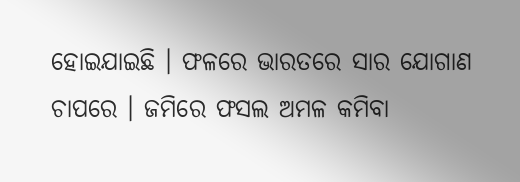ହୋଇଯାଇଛି । ଫଳରେ ଭାରତରେ ସାର ଯୋଗାଣ ଚାପରେ । ଜମିରେ ଫସଲ ଅମଳ କମିବା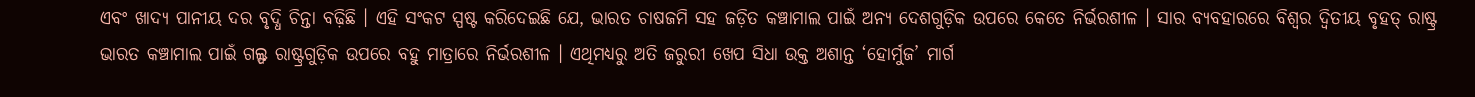ଏବଂ ଖାଦ୍ୟ ପାନୀୟ ଦର ବୃଦ୍ଧି ଚିନ୍ତା ବଢ଼ିଛି । ଏହି ସଂକଟ ସ୍ପଷ୍ଟ କରିଦେଇଛି ଯେ, ଭାରତ ଚାଷଜମି ସହ ଜଡ଼ିତ କଞ୍ଚାମାଲ ପାଇଁ ଅନ୍ୟ ଦେଶଗୁଡ଼ିକ ଉପରେ କେତେ ନିର୍ଭରଶୀଳ । ସାର ବ୍ୟବହାରରେ ବିଶ୍ୱର ଦ୍ୱିତୀୟ ବୃହତ୍ ରାଷ୍ଟ୍ର ଭାରତ କଞ୍ଚାମାଲ ପାଇଁ ଗଲ୍ଫ ରାଷ୍ଟ୍ରଗୁଡ଼ିକ ଉପରେ ବହୁ ମାତ୍ରାରେ ନିର୍ଭରଶୀଳ । ଏଥିମଧ୍ୟରୁ ଅତି ଜରୁରୀ ଖେପ ସିଧା ଉକ୍ତ ଅଶାନ୍ତ ‘ହୋର୍ମୁଜ’ ମାର୍ଗ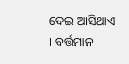ଦେଇ ଆସିଥାଏ । ବର୍ତ୍ତମାନ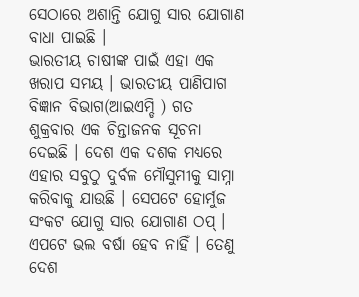ସେଠାରେ ଅଶାନ୍ତି ଯୋଗୁ ସାର ଯୋଗାଣ ବାଧା ପାଇଛି ।
ଭାରତୀୟ ଚାଷୀଙ୍କ ପାଇଁ ଏହା ଏକ ଖରାପ ସମୟ । ଭାରତୀୟ ପାଣିପାଗ ବିଜ୍ଞାନ ବିଭାଗ(ଆଇଏମ୍ଡି ) ଗତ ଶୁକ୍ରବାର ଏକ ଚିନ୍ତାଜନକ ସୂଚନା ଦେଇଛି । ଦେଶ ଏକ ଦଶକ ମଧ୍ୟରେ ଏହାର ସବୁଠୁ ଦୁର୍ବଳ ମୌସୁମୀକୁ ସାମ୍ନା କରିବାକୁ ଯାଉଛି । ସେପଟେ ହୋର୍ମୁଜ ସଂକଟ ଯୋଗୁ ସାର ଯୋଗାଣ ଠପ୍ । ଏପଟେ ଭଲ ବର୍ଷା ହେବ ନାହିଁ । ତେଣୁ ଦେଶ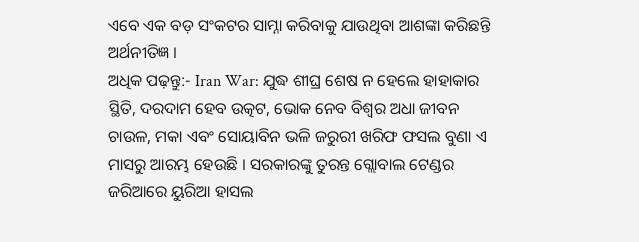ଏବେ ଏକ ବଡ଼ ସଂକଟର ସାମ୍ନା କରିବାକୁ ଯାଉଥିବା ଆଶଙ୍କା କରିଛନ୍ତି ଅର୍ଥନୀତିଜ୍ଞ ।
ଅଧିକ ପଢ଼ନ୍ତୁ:- Iran War: ଯୁଦ୍ଧ ଶୀଘ୍ର ଶେଷ ନ ହେଲେ ହାହାକାର ସ୍ଥିତି, ଦରଦାମ ହେବ ଉତ୍କଟ, ଭୋକ ନେବ ବିଶ୍ୱର ଅଧା ଜୀବନ
ଚାଉଳ, ମକା ଏବଂ ସୋୟାବିନ ଭଳି ଜରୁରୀ ଖରିଫ ଫସଲ ବୁଣା ଏ ମାସରୁ ଆରମ୍ଭ ହେଉଛି । ସରକାରଙ୍କୁ ତୁରନ୍ତ ଗ୍ଲୋବାଲ ଟେଣ୍ଡର ଜରିଆରେ ୟୁରିଆ ହାସଲ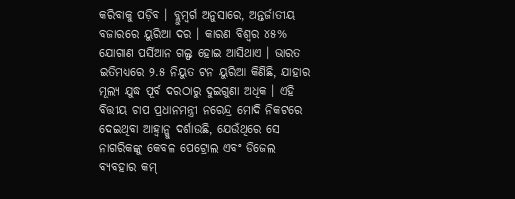କରିବାକୁ ପଡ଼ିବ । ବ୍ଲୁମ୍ବର୍ଗ ଅନୁସାରେ, ଅନ୍ତର୍ଜାତୀୟ ବଜାରରେ ୟୁରିଆ ଦର । କାରଣ ବିଶ୍ୱର ୪୫% ଯୋଗାଣ ପର୍ସିଆନ ଗଲ୍ଫ ହୋଇ ଆସିଥାଏ । ଭାରତ ଇତିମଧ୍ୟରେ ୨.୫ ନିୟୁତ ଟନ ୟୁରିଆ କିଣିଛି, ଯାହାର ମୂଲ୍ୟ ଯୁଦ୍ଧ ପୂର୍ବ ଦରଠାରୁ ଦୁଇଗୁଣା ଅଧିକ । ଏହି ବିତ୍ତୀୟ ଚାପ ପ୍ରଧାନମନ୍ତ୍ରୀ ନରେନ୍ଦ୍ର ମୋଦି ନିକଟରେ ଦେଇଥିବା ଆହ୍ୱାନ୍କୁ ଦର୍ଶାଉଛି, ଯେଉଁଥିରେ ସେ ନାଗରିକଙ୍କୁ କେବଳ ପେଟ୍ରୋଲ ଏବଂ ଡିଜେଲ ବ୍ୟବହାର କମ୍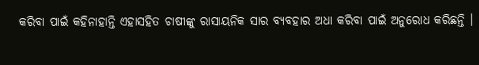କରିବା ପାଇଁ କହିନାହାନ୍ତି ଏହାସହିତ ଚାଷୀଙ୍କୁ ରାସାୟନିକ ସାର ବ୍ୟବହାର ଅଧା କରିବା ପାଇଁ ଅନୁରୋଧ କରିଛନ୍ତି ।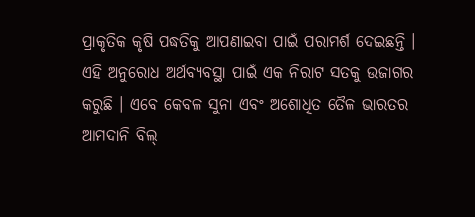ପ୍ରାକୃତିକ କୃଷି ପଦ୍ଧତିକୁ ଆପଣାଇବା ପାଇଁ ପରାମର୍ଶ ଦେଇଛନ୍ତି । ଏହି ଅନୁରୋଧ ଅର୍ଥବ୍ୟବସ୍ଥା ପାଇଁ ଏକ ନିରାଟ ସତକୁ ଉଜାଗର କରୁଛି । ଏବେ କେବଳ ସୁନା ଏବଂ ଅଶୋଧିତ ତୈଳ ଭାରତର ଆମଦାନି ବିଲ୍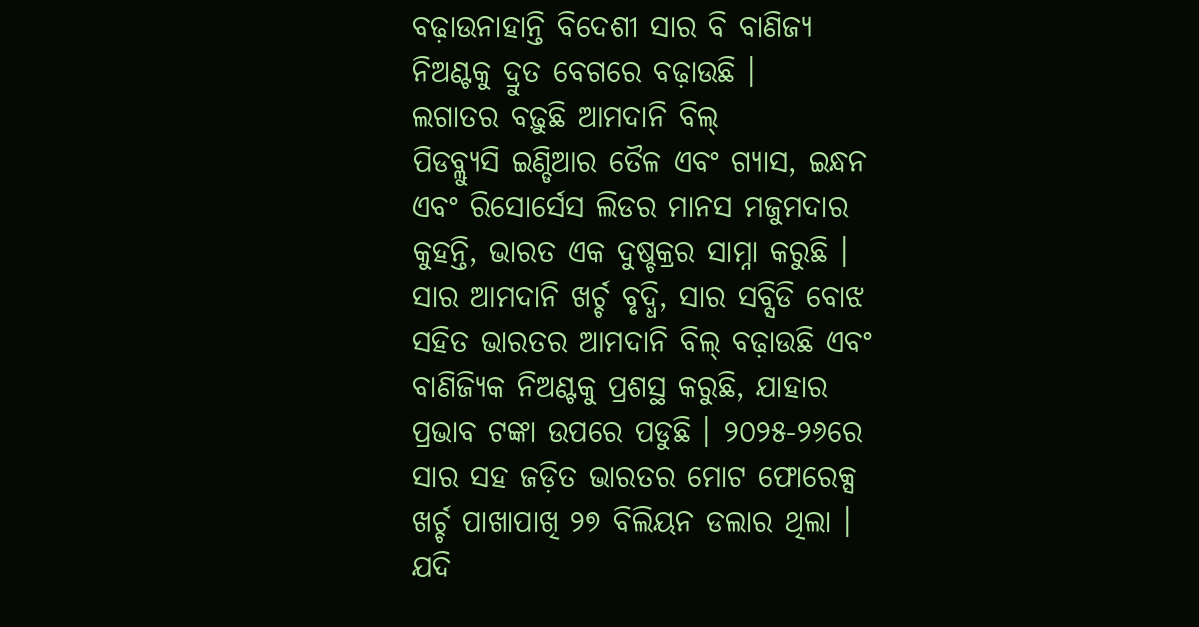ବଢ଼ାଉନାହାନ୍ତି ବିଦେଶୀ ସାର ବି ବାଣିଜ୍ୟ ନିଅଣ୍ଟକୁ ଦ୍ରୁତ ବେଗରେ ବଢ଼ାଉଛି ।
ଲଗାତର ବଢ଼ୁଛି ଆମଦାନି ବିଲ୍
ପିଡବ୍ଲ୍ୟୁସି ଇଣ୍ଡିଆର ତୈଳ ଏବଂ ଗ୍ୟାସ, ଇନ୍ଧନ ଏବଂ ରିସୋର୍ସେସ ଲିଡର ମାନସ ମଜୁମଦାର କୁହନ୍ତି, ଭାରତ ଏକ ଦୁଷ୍ଚକ୍ରର ସାମ୍ନା କରୁଛି । ସାର ଆମଦାନି ଖର୍ଚ୍ଚ ବୃଦ୍ଧି, ସାର ସବ୍ସିଡି ବୋଝ ସହିତ ଭାରତର ଆମଦାନି ବିଲ୍ ବଢ଼ାଉଛି ଏବଂ ବାଣିଜ୍ୟିକ ନିଅଣ୍ଟକୁ ପ୍ରଶସ୍ଥ କରୁଛି, ଯାହାର ପ୍ରଭାବ ଟଙ୍କା ଉପରେ ପଡୁଛି । ୨୦୨୫-୨୬ରେ ସାର ସହ ଜଡ଼ିତ ଭାରତର ମୋଟ ଫୋରେକ୍ସ ଖର୍ଚ୍ଚ ପାଖାପାଖି ୨୭ ବିଲିୟନ ଡଲାର ଥିଲା । ଯଦି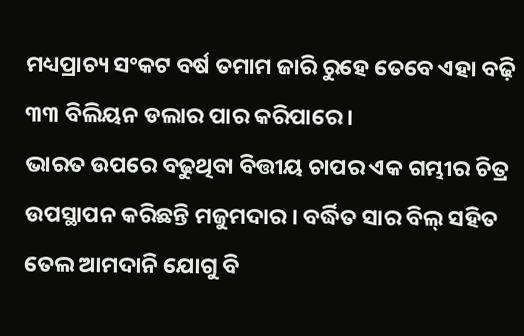ମଧ୍ୟପ୍ରାଚ୍ୟ ସଂକଟ ବର୍ଷ ତମାମ ଜାରି ରୁହେ ତେବେ ଏହା ବଢ଼ି ୩୩ ବିଲିୟନ ଡଲାର ପାର କରିପାରେ ।
ଭାରତ ଉପରେ ବଢୁଥିବା ବିତ୍ତୀୟ ଚାପର ଏକ ଗମ୍ଭୀର ଚିତ୍ର ଉପସ୍ଥାପନ କରିଛନ୍ତି ମଜୁମଦାର । ବର୍ଦ୍ଧିତ ସାର ବିଲ୍ ସହିତ ତେଲ ଆମଦାନି ଯୋଗୁ ବି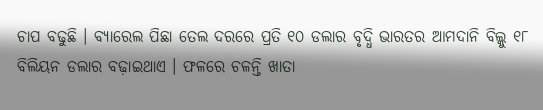ଚାପ ବଢୁଛି । ବ୍ୟାରେଲ ପିଛା ତେଲ ଦରରେ ପ୍ରତି ୧୦ ଡଲାର ବୃଦ୍ଧି ଭାରତର ଆମଦାନି ବିଲ୍କୁ ୧୮ ବିଲିୟନ ଡଲାର ବଢ଼ାଇଥାଏ । ଫଳରେ ଚଳନ୍ତି ଖାତା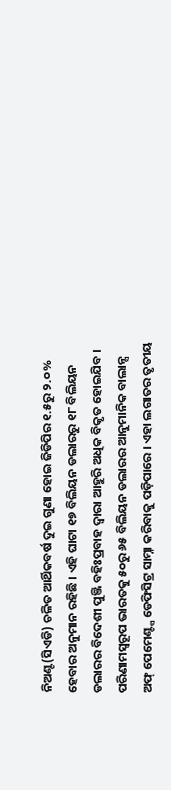ନିଅଣ୍ଟ(ସିଏଡି) ଚଳିତ ଆର୍ଥିକବର୍ଷ ଦୁଇ ଗୁଣା ହୋଇ ଜିଡିପିର ୧.୫ରୁ ୨.୦% ହେବାର ଅନୁମାନ ରହିଛି । ଏହି ଘାଟା ୧୭ ବିଲିୟନ ଡଲାରରୁ ୧୮ ବିଲିୟନ ଡଲାରର ବିଦେଶୀ ପୁଞ୍ଜି ବହିଃପ୍ରବାହ ଦ୍ୱାରା ଆହୁରି ଅଧିକ ବିକୃତ ହୋଇଯିବ । ପରିଣାମସ୍ୱରୂପ ଭାରତକୁ ୫୦ରୁ ୬୫ ବିଲିୟନ ଡଲାରର ଆନୁମାନିକ ବାଲାନ୍ସ ଅଫ୍ ପେମେଣ୍ଟ୍ସ ଡେଫିସିଟ୍ର ସାମ୍ନା କରିବାକୁ ପଡ଼ିପାରେ । ଏହା ଲଗାତର ତୃତୀୟ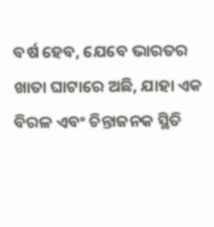ବର୍ଷ ହେବ, ଯେବେ ଭାରତର ଖାତା ଘାଟାରେ ଅଛି, ଯାହା ଏକ ବିରଳ ଏବଂ ଚିନ୍ତାଜନକ ସ୍ଥିତି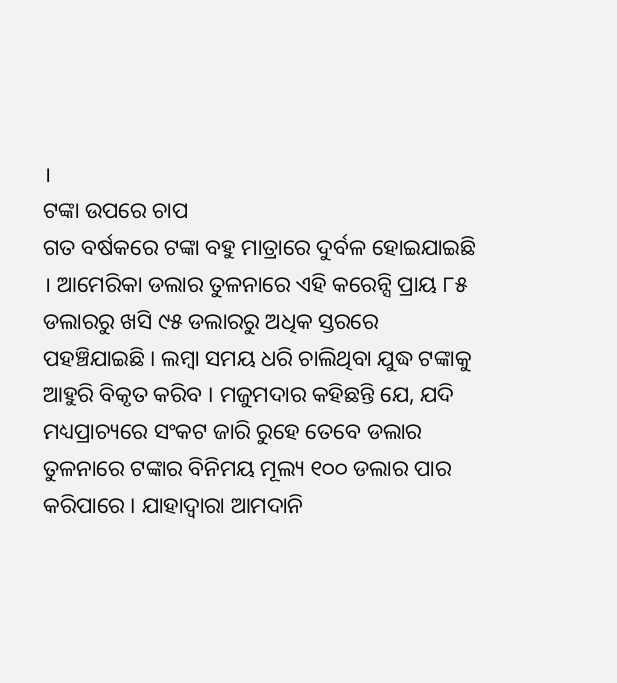।
ଟଙ୍କା ଉପରେ ଚାପ
ଗତ ବର୍ଷକରେ ଟଙ୍କା ବହୁ ମାତ୍ରାରେ ଦୁର୍ବଳ ହୋଇଯାଇଛି । ଆମେରିକା ଡଲାର ତୁଳନାରେ ଏହି କରେନ୍ସି ପ୍ରାୟ ୮୫ ଡଲାରରୁ ଖସି ୯୫ ଡଲାରରୁ ଅଧିକ ସ୍ତରରେ ପହଞ୍ଚିଯାଇଛି । ଲମ୍ବା ସମୟ ଧରି ଚାଲିଥିବା ଯୁଦ୍ଧ ଟଙ୍କାକୁ ଆହୁରି ବିକୃତ କରିବ । ମଜୁମଦାର କହିଛନ୍ତି ଯେ, ଯଦି ମଧ୍ୟପ୍ରାଚ୍ୟରେ ସଂକଟ ଜାରି ରୁହେ ତେବେ ଡଲାର ତୁଳନାରେ ଟଙ୍କାର ବିନିମୟ ମୂଲ୍ୟ ୧୦୦ ଡଲାର ପାର କରିପାରେ । ଯାହାଦ୍ୱାରା ଆମଦାନି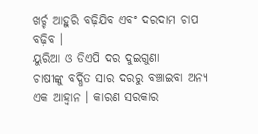ଖର୍ଚ୍ଚ ଆହୁରି ବଢ଼ିଯିବ ଏବଂ ଦରଦାମ ଚାପ ବଢ଼ିବ ।
ୟୁରିଆ ଓ ଡିଏପି ଦର ଦୁଇଗୁଣା
ଚାଷୀଙ୍କୁ ବର୍ଦ୍ଧିତ ସାର ଦରରୁ ବଞ୍ଚାଇବା ଅନ୍ୟ ଏକ ଆହ୍ୱାନ । କାରଣ ସରକାର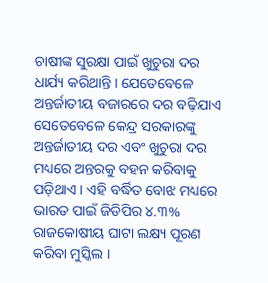ଚାଷୀଙ୍କ ସୁରକ୍ଷା ପାଇଁ ଖୁଚୁରା ଦର ଧାର୍ଯ୍ୟ କରିଥାନ୍ତି । ଯେତେବେଳେ ଅନ୍ତର୍ଜାତୀୟ ବଜାରରେ ଦର ବଢ଼ିଯାଏ ସେତେବେଳେ କେନ୍ଦ୍ର ସରକାରଙ୍କୁ ଅନ୍ତର୍ଜାତୀୟ ଦର ଏବଂ ଖୁଚୁରା ଦର ମଧ୍ୟରେ ଅନ୍ତରକୁ ବହନ କରିବାକୁ ପଡ଼ିଥାଏ । ଏହି ବର୍ଦ୍ଧିତ ବୋଝ ମଧ୍ୟରେ ଭାରତ ପାଇଁ ଜିଡିପିର ୪.୩% ରାଜକୋଷୀୟ ଘାଟା ଲକ୍ଷ୍ୟ ପୂରଣ କରିବା ମୁସ୍କିଲ ।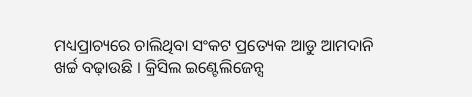ମଧ୍ୟପ୍ରାଚ୍ୟରେ ଚାଲିଥିବା ସଂକଟ ପ୍ରତ୍ୟେକ ଆଡୁ ଆମଦାନି ଖର୍ଚ୍ଚ ବଢ଼ାଉଛି । କ୍ରିସିଲ ଇଣ୍ଟେଲିଜେନ୍ସ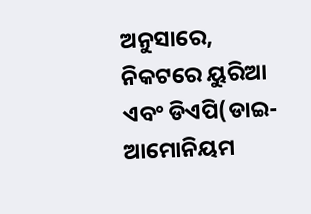ଅନୁସାରେ, ନିକଟରେ ୟୁରିଆ ଏବଂ ଡିଏପି(ଡାଇ-ଆମୋନିୟମ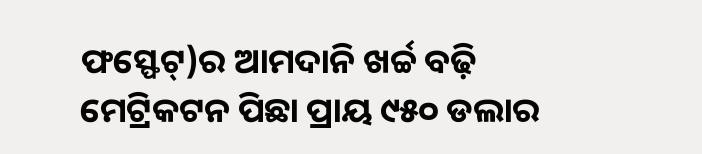ଫସ୍ଫେଟ୍)ର ଆମଦାନି ଖର୍ଚ୍ଚ ବଢ଼ି ମେଟ୍ରିକଟନ ପିଛା ପ୍ରାୟ ୯୫୦ ଡଲାର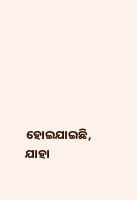ହୋଇଯାଇଛି, ଯାହା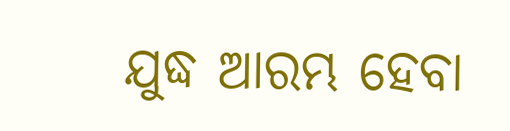ଯୁଦ୍ଧ ଆରମ୍ଭ ହେବା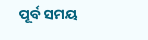ପୂର୍ବ ସମୟ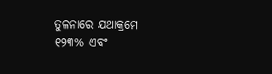ତୁଳନାରେ ଯଥାକ୍ରମେ ୧୨୩% ଏବଂ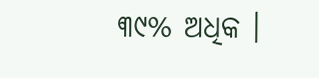୩୯% ଅଧିକ ।